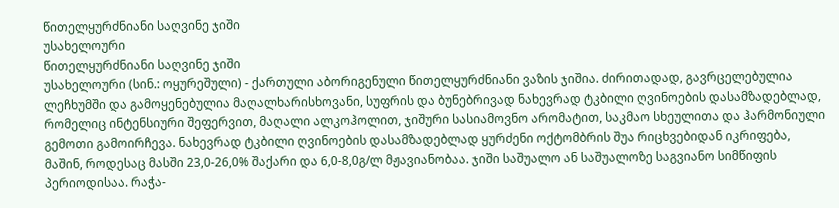წითელყურძნიანი საღვინე ჯიში
უსახელოური
წითელყურძნიანი საღვინე ჯიში
უსახელოური (სინ.: ოყურეშული) - ქართული აბორიგენული წითელყურძნიანი ვაზის ჯიშია. ძირითადად, გავრცელებულია ლეჩხუმში და გამოყენებულია მაღალხარისხოვანი, სუფრის და ბუნებრივად ნახევრად ტკბილი ღვინოების დასამზადებლად, რომელიც ინტენსიური შეფერვით, მაღალი ალკოჰოლით, ჯიშური სასიამოვნო არომატით, საკმაო სხეულითა და ჰარმონიული გემოთი გამოირჩევა. ნახევრად ტკბილი ღვინოების დასამზადებლად ყურძენი ოქტომბრის შუა რიცხვებიდან იკრიფება, მაშინ, როდესაც მასში 23,0-26,0% შაქარი და 6,0-8,0გ/ლ მჟავიანობაა. ჯიში საშუალო ან საშუალოზე საგვიანო სიმწიფის პერიოდისაა. რაჭა-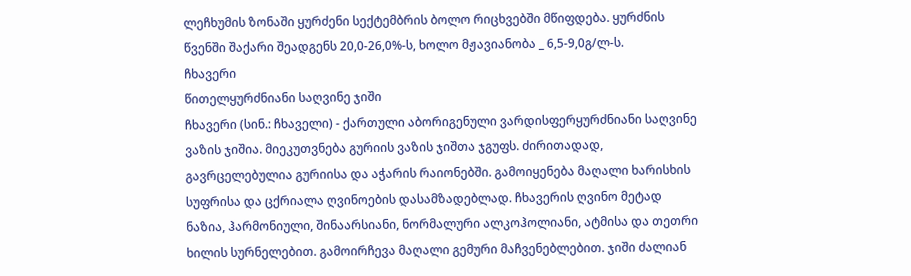ლეჩხუმის ზონაში ყურძენი სექტემბრის ბოლო რიცხვებში მწიფდება. ყურძნის წვენში შაქარი შეადგენს 20,0-26,0%-ს, ხოლო მჟავიანობა _ 6,5-9,0გ/ლ-ს.
ჩხავერი
წითელყურძნიანი საღვინე ჯიში
ჩხავერი (სინ.: ჩხაველი) - ქართული აბორიგენული ვარდისფერყურძნიანი საღვინე ვაზის ჯიშია. მიეკუთვნება გურიის ვაზის ჯიშთა ჯგუფს. ძირითადად, გავრცელებულია გურიისა და აჭარის რაიონებში. გამოიყენება მაღალი ხარისხის სუფრისა და ცქრიალა ღვინოების დასამზადებლად. ჩხავერის ღვინო მეტად ნაზია, ჰარმონიული, შინაარსიანი, ნორმალური ალკოჰოლიანი, ატმისა და თეთრი ხილის სურნელებით. გამოირჩევა მაღალი გემური მაჩვენებლებით. ჯიში ძალიან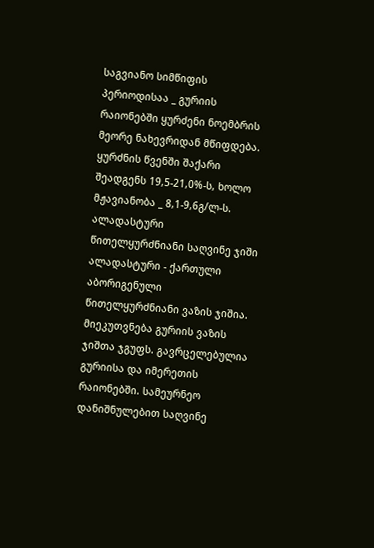საგვიანო სიმწიფის პერიოდისაა _ გურიის რაიონებში ყურძენი ნოემბრის მეორე ნახევრიდან მწიფდება. ყურძნის წვენში შაქარი შეადგენს 19,5-21,0%-ს, ხოლო მჟავიანობა _ 8,1-9,6გ/ლ-ს.
ალადასტური
წითელყურძნიანი საღვინე ჯიში
ალადასტური - ქართული აბორიგენული წითელყურძნიანი ვაზის ჯიშია. მიეკუთვნება გურიის ვაზის ჯიშთა ჯგუფს. გავრცელებულია გურიისა და იმერეთის რაიონებში. სამეურნეო დანიშნულებით საღვინე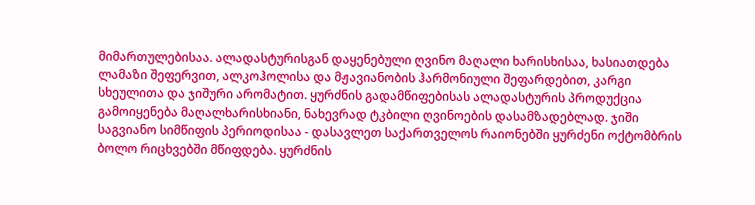მიმართულებისაა. ალადასტურისგან დაყენებული ღვინო მაღალი ხარისხისაა, ხასიათდება ლამაზი შეფერვით, ალკოჰოლისა და მჟავიანობის ჰარმონიული შეფარდებით, კარგი სხეულითა და ჯიშური არომატით. ყურძნის გადამწიფებისას ალადასტურის პროდუქცია გამოიყენება მაღალხარისხიანი, ნახევრად ტკბილი ღვინოების დასამზადებლად. ჯიში საგვიანო სიმწიფის პერიოდისაა - დასავლეთ საქართველოს რაიონებში ყურძენი ოქტომბრის ბოლო რიცხვებში მწიფდება. ყურძნის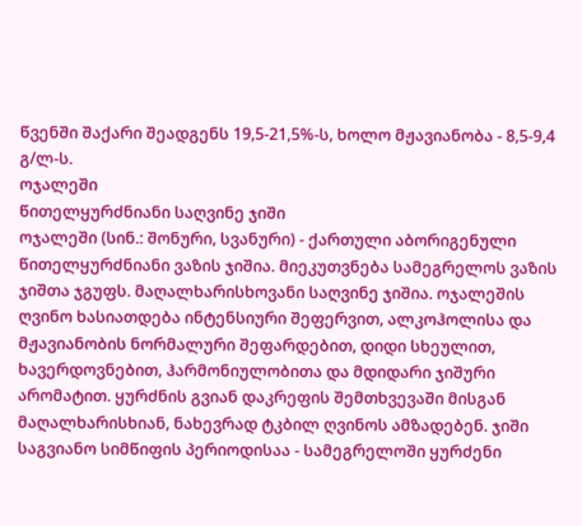წვენში შაქარი შეადგენს 19,5-21,5%-ს, ხოლო მჟავიანობა - 8,5-9,4 გ/ლ-ს.
ოჯალეში
წითელყურძნიანი საღვინე ჯიში
ოჯალეში (სინ.: შონური, სვანური) - ქართული აბორიგენული წითელყურძნიანი ვაზის ჯიშია. მიეკუთვნება სამეგრელოს ვაზის ჯიშთა ჯგუფს. მაღალხარისხოვანი საღვინე ჯიშია. ოჯალეშის ღვინო ხასიათდება ინტენსიური შეფერვით, ალკოჰოლისა და მჟავიანობის ნორმალური შეფარდებით, დიდი სხეულით, ხავერდოვნებით, ჰარმონიულობითა და მდიდარი ჯიშური არომატით. ყურძნის გვიან დაკრეფის შემთხვევაში მისგან მაღალხარისხიან, ნახევრად ტკბილ ღვინოს ამზადებენ. ჯიში საგვიანო სიმწიფის პერიოდისაა - სამეგრელოში ყურძენი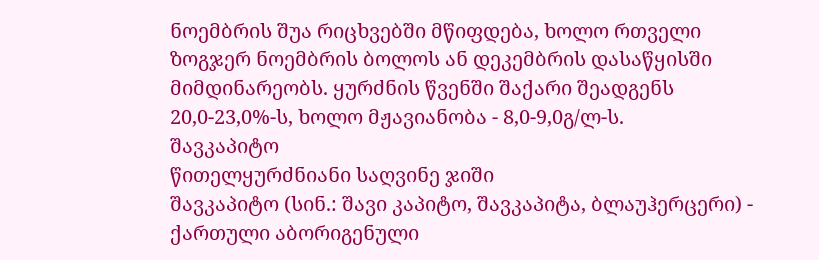ნოემბრის შუა რიცხვებში მწიფდება, ხოლო რთველი ზოგჯერ ნოემბრის ბოლოს ან დეკემბრის დასაწყისში მიმდინარეობს. ყურძნის წვენში შაქარი შეადგენს 20,0-23,0%-ს, ხოლო მჟავიანობა - 8,0-9,0გ/ლ-ს.
შავკაპიტო
წითელყურძნიანი საღვინე ჯიში
შავკაპიტო (სინ.: შავი კაპიტო, შავკაპიტა, ბლაუჰერცერი) - ქართული აბორიგენული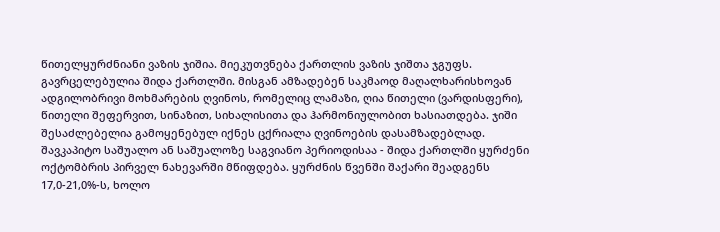წითელყურძნიანი ვაზის ჯიშია. მიეკუთვნება ქართლის ვაზის ჯიშთა ჯგუფს. გავრცელებულია შიდა ქართლში. მისგან ამზადებენ საკმაოდ მაღალხარისხოვან ადგილობრივი მოხმარების ღვინოს, რომელიც ლამაზი, ღია წითელი (ვარდისფერი), წითელი შეფერვით, სინაზით, სიხალისითა და ჰარმონიულობით ხასიათდება. ჯიში შესაძლებელია გამოყენებულ იქნეს ცქრიალა ღვინოების დასამზადებლად. შავკაპიტო საშუალო ან საშუალოზე საგვიანო პერიოდისაა - შიდა ქართლში ყურძენი ოქტომბრის პირველ ნახევარში მწიფდება. ყურძნის წვენში შაქარი შეადგენს 17,0-21,0%-ს, ხოლო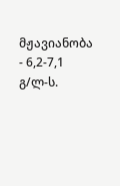მჟავიანობა - 6,2-7,1 გ/ლ-ს.